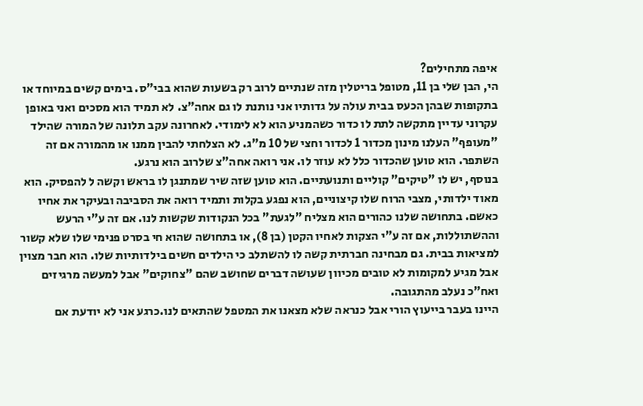איפה מתחילים?
הי, הבן שלי בן 11, מטופל בריטלין מזה שנתיים לרוב רק בשעות שהוא בבי"ס. בימים קשים במיוחד או בתקופות שבהן הכעס בבית עולה על גדותיו אני נותנת לו גם אחה"צ. לא תמיד הוא מסכים ואני באופן עקרוני עדיין מתקשה לתת לו כדור כשהמניע הוא לא לימודי. לאחרונה עקב תלונה של המורה שהילד "מעופף" העלנו מינון מכדור 1 לכדור וחצי של 10 מ"ג. לא הצלחתי להבין ממנו או מהמורה אם זה השתפר. הוא טוען שהכדור כלל לא עוזר לו. אני רואה אחה"צ שלרוב הוא נרגע.
בנוסף, יש לו "טיקים" קוליים ותנועתיים. הוא טוען שזה שיר שמתנגן לו בראש וקשה ל להפסיק. הוא מאוד ילדותי, מצבי הרוח שלו קיצוניים, הוא נפגע בקלות ותמיד רואה את הסביבה ובעיקר את אחיו כאשם. בתחושה שלנו כהורים הוא מצליח "לגעת" בכל הנקודות שקשות לנו. אם זה ע"י הרעש וההשתוללות, אם זה ע"י הצקות לאחיו הקטן (בן 8), או בתחושה שהוא חי בסרט פנימי שלו שלא קשור למציאות בבית. גם מבחינה חברתית קשה לו להשתלב כי הילדים חשים בילדותיות שלו. הוא חבר מצוין אבל מגיע למקומות לא טובים מכיוון שעושה דברים שחושב שהם "צחוקים" אבל למעשה מרגיזים ואח"כ נעלב מהתגובה.
היינו בעבר בייעוץ הורי אבל כנראה שלא מצאנו את המטפל שהתאים לנו.כרגע אני לא יודעת אם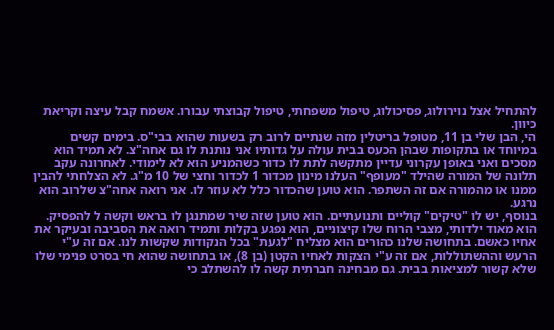להתחיל אצל נוירולוג, פסיכולוג, טיפול משפחתי, טיפול קבוצתי עבורו. אשמח קבל עיצה וקריאת כיוון.
הי, הבן שלי בן 11, מטופל בריטלין מזה שנתיים לרוב רק בשעות שהוא בבי"ס. בימים קשים במיוחד או בתקופות שבהן הכעס בבית עולה על גדותיו אני נותנת לו גם אחה"צ. לא תמיד הוא מסכים ואני באופן עקרוני עדיין מתקשה לתת לו כדור כשהמניע הוא לא לימודי. לאחרונה עקב תלונה של המורה שהילד "מעופף" העלנו מינון מכדור 1 לכדור וחצי של 10 מ"ג. לא הצלחתי להבין ממנו או מהמורה אם זה השתפר. הוא טוען שהכדור כלל לא עוזר לו. אני רואה אחה"צ שלרוב הוא נרגע.
בנוסף, יש לו "טיקים" קוליים ותנועתיים. הוא טוען שזה שיר שמתנגן לו בראש וקשה ל להפסיק. הוא מאוד ילדותי, מצבי הרוח שלו קיצוניים, הוא נפגע בקלות ותמיד רואה את הסביבה ובעיקר את אחיו כאשם. בתחושה שלנו כהורים הוא מצליח "לגעת" בכל הנקודות שקשות לנו. אם זה ע"י הרעש וההשתוללות, אם זה ע"י הצקות לאחיו הקטן (בן 8), או בתחושה שהוא חי בסרט פנימי שלו שלא קשור למציאות בבית. גם מבחינה חברתית קשה לו להשתלב כי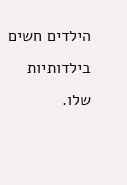הילדים חשים בילדותיות שלו.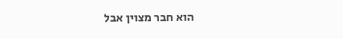הוא חבר מצוין אבל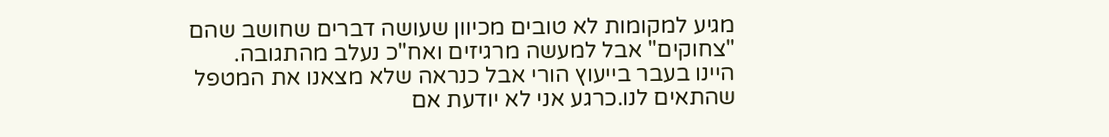מגיע למקומות לא טובים מכיוון שעושה דברים שחושב שהם "צחוקים" אבל למעשה מרגיזים ואח"כ נעלב מהתגובה.
היינו בעבר בייעוץ הורי אבל כנראה שלא מצאנו את המטפל שהתאים לנו.כרגע אני לא יודעת אם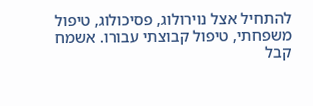להתחיל אצל נוירולוג, פסיכולוג, טיפול משפחתי, טיפול קבוצתי עבורו. אשמח קבל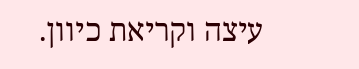עיצה וקריאת כיוון.